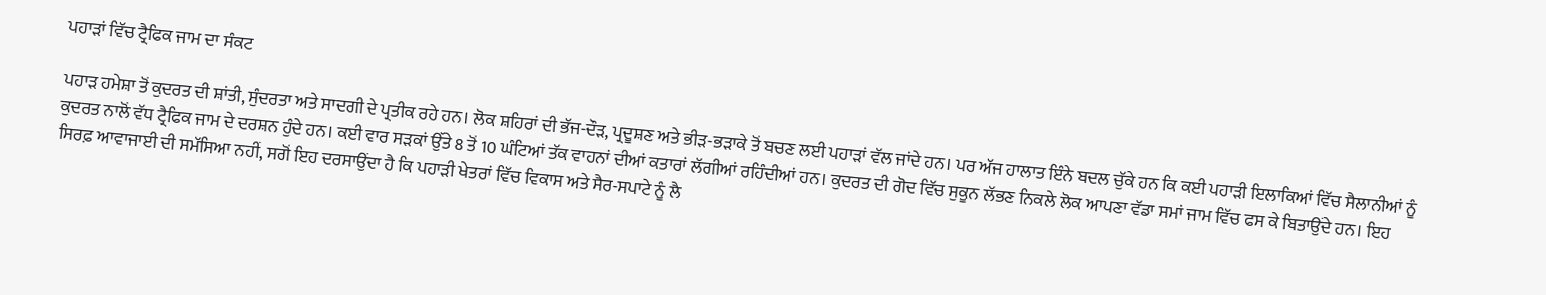ਪਹਾੜਾਂ ਵਿੱਚ ਟ੍ਰੈਫਿਕ ਜਾਮ ਦਾ ਸੰਕਟ

ਪਹਾੜ ਹਮੇਸ਼ਾ ਤੋਂ ਕੁਦਰਤ ਦੀ ਸ਼ਾਂਤੀ, ਸੁੰਦਰਤਾ ਅਤੇ ਸਾਦਗੀ ਦੇ ਪ੍ਰਤੀਕ ਰਹੇ ਹਨ। ਲੋਕ ਸ਼ਹਿਰਾਂ ਦੀ ਭੱਜ-ਦੌੜ, ਪ੍ਰਦੂਸ਼ਣ ਅਤੇ ਭੀੜ-ਭੜਾਕੇ ਤੋਂ ਬਚਣ ਲਈ ਪਹਾੜਾਂ ਵੱਲ ਜਾਂਦੇ ਹਨ। ਪਰ ਅੱਜ ਹਾਲਾਤ ਇੰਨੇ ਬਦਲ ਚੁੱਕੇ ਹਨ ਕਿ ਕਈ ਪਹਾੜੀ ਇਲਾਕਿਆਂ ਵਿੱਚ ਸੈਲਾਨੀਆਂ ਨੂੰ ਕੁਦਰਤ ਨਾਲੋਂ ਵੱਧ ਟ੍ਰੈਫਿਕ ਜਾਮ ਦੇ ਦਰਸ਼ਨ ਹੁੰਦੇ ਹਨ। ਕਈ ਵਾਰ ਸੜਕਾਂ ਉੱਤੇ 8 ਤੋਂ 10 ਘੰਟਿਆਂ ਤੱਕ ਵਾਹਨਾਂ ਦੀਆਂ ਕਤਾਰਾਂ ਲੱਗੀਆਂ ਰਹਿੰਦੀਆਂ ਹਨ। ਕੁਦਰਤ ਦੀ ਗੋਦ ਵਿੱਚ ਸੁਕੂਨ ਲੱਭਣ ਨਿਕਲੇ ਲੋਕ ਆਪਣਾ ਵੱਡਾ ਸਮਾਂ ਜਾਮ ਵਿੱਚ ਫਸ ਕੇ ਬਿਤਾਉਂਦੇ ਹਨ। ਇਹ ਸਿਰਫ਼ ਆਵਾਜਾਈ ਦੀ ਸਮੱਸਿਆ ਨਹੀਂ, ਸਗੋਂ ਇਹ ਦਰਸਾਉਂਦਾ ਹੈ ਕਿ ਪਹਾੜੀ ਖੇਤਰਾਂ ਵਿੱਚ ਵਿਕਾਸ ਅਤੇ ਸੈਰ-ਸਪਾਟੇ ਨੂੰ ਲੈ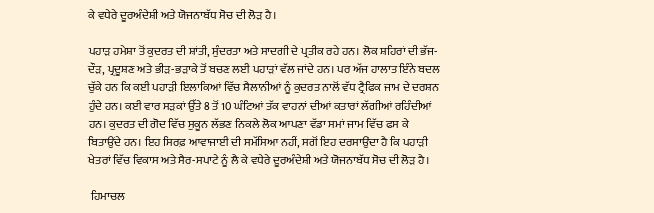ਕੇ ਵਧੇਰੇ ਦੂਰਅੰਦੇਸ਼ੀ ਅਤੇ ਯੋਜਨਾਬੱਧ ਸੋਚ ਦੀ ਲੋੜ ਹੈ।

ਪਹਾੜ ਹਮੇਸ਼ਾ ਤੋਂ ਕੁਦਰਤ ਦੀ ਸ਼ਾਂਤੀ, ਸੁੰਦਰਤਾ ਅਤੇ ਸਾਦਗੀ ਦੇ ਪ੍ਰਤੀਕ ਰਹੇ ਹਨ। ਲੋਕ ਸ਼ਹਿਰਾਂ ਦੀ ਭੱਜ-ਦੌੜ, ਪ੍ਰਦੂਸ਼ਣ ਅਤੇ ਭੀੜ-ਭੜਾਕੇ ਤੋਂ ਬਚਣ ਲਈ ਪਹਾੜਾਂ ਵੱਲ ਜਾਂਦੇ ਹਨ। ਪਰ ਅੱਜ ਹਾਲਾਤ ਇੰਨੇ ਬਦਲ ਚੁੱਕੇ ਹਨ ਕਿ ਕਈ ਪਹਾੜੀ ਇਲਾਕਿਆਂ ਵਿੱਚ ਸੈਲਾਨੀਆਂ ਨੂੰ ਕੁਦਰਤ ਨਾਲੋਂ ਵੱਧ ਟ੍ਰੈਫਿਕ ਜਾਮ ਦੇ ਦਰਸ਼ਨ ਹੁੰਦੇ ਹਨ। ਕਈ ਵਾਰ ਸੜਕਾਂ ਉੱਤੇ 8 ਤੋਂ 10 ਘੰਟਿਆਂ ਤੱਕ ਵਾਹਨਾਂ ਦੀਆਂ ਕਤਾਰਾਂ ਲੱਗੀਆਂ ਰਹਿੰਦੀਆਂ ਹਨ। ਕੁਦਰਤ ਦੀ ਗੋਦ ਵਿੱਚ ਸੁਕੂਨ ਲੱਭਣ ਨਿਕਲੇ ਲੋਕ ਆਪਣਾ ਵੱਡਾ ਸਮਾਂ ਜਾਮ ਵਿੱਚ ਫਸ ਕੇ ਬਿਤਾਉਂਦੇ ਹਨ। ਇਹ ਸਿਰਫ਼ ਆਵਾਜਾਈ ਦੀ ਸਮੱਸਿਆ ਨਹੀਂ, ਸਗੋਂ ਇਹ ਦਰਸਾਉਂਦਾ ਹੈ ਕਿ ਪਹਾੜੀ ਖੇਤਰਾਂ ਵਿੱਚ ਵਿਕਾਸ ਅਤੇ ਸੈਰ-ਸਪਾਟੇ ਨੂੰ ਲੈ ਕੇ ਵਧੇਰੇ ਦੂਰਅੰਦੇਸ਼ੀ ਅਤੇ ਯੋਜਨਾਬੱਧ ਸੋਚ ਦੀ ਲੋੜ ਹੈ।

 ਹਿਮਾਚਲ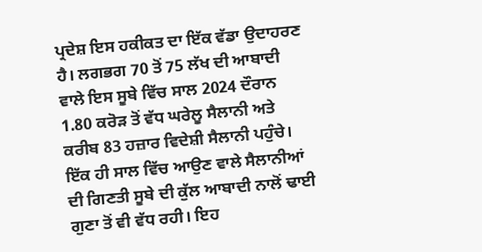ਪ੍ਰਦੇਸ਼ ਇਸ ਹਕੀਕਤ ਦਾ ਇੱਕ ਵੱਡਾ ਉਦਾਹਰਣ ਹੈ। ਲਗਭਗ 70 ਤੋਂ 75 ਲੱਖ ਦੀ ਆਬਾਦੀ ਵਾਲੇ ਇਸ ਸੂਬੇ ਵਿੱਚ ਸਾਲ 2024 ਦੌਰਾਨ 1.80 ਕਰੋੜ ਤੋਂ ਵੱਧ ਘਰੇਲੂ ਸੈਲਾਨੀ ਅਤੇ ਕਰੀਬ 83 ਹਜ਼ਾਰ ਵਿਦੇਸ਼ੀ ਸੈਲਾਨੀ ਪਹੁੰਚੇ। ਇੱਕ ਹੀ ਸਾਲ ਵਿੱਚ ਆਉਣ ਵਾਲੇ ਸੈਲਾਨੀਆਂ ਦੀ ਗਿਣਤੀ ਸੂਬੇ ਦੀ ਕੁੱਲ ਆਬਾਦੀ ਨਾਲੋਂ ਢਾਈ ਗੁਣਾ ਤੋਂ ਵੀ ਵੱਧ ਰਹੀ। ਇਹ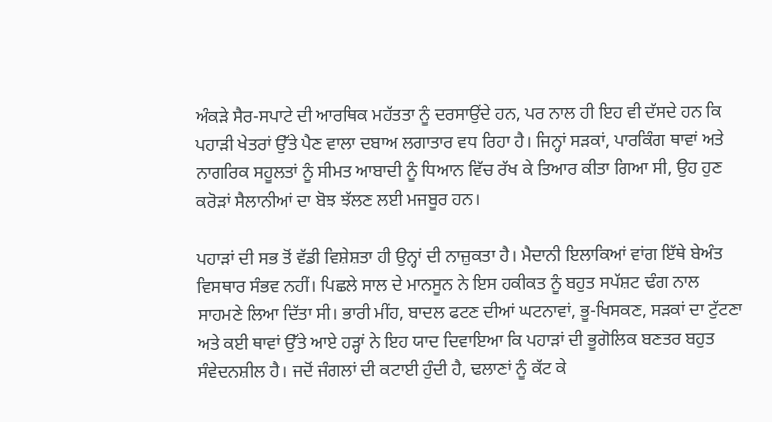ਅੰਕੜੇ ਸੈਰ-ਸਪਾਟੇ ਦੀ ਆਰਥਿਕ ਮਹੱਤਤਾ ਨੂੰ ਦਰਸਾਉਂਦੇ ਹਨ, ਪਰ ਨਾਲ ਹੀ ਇਹ ਵੀ ਦੱਸਦੇ ਹਨ ਕਿ ਪਹਾੜੀ ਖੇਤਰਾਂ ਉੱਤੇ ਪੈਣ ਵਾਲਾ ਦਬਾਅ ਲਗਾਤਾਰ ਵਧ ਰਿਹਾ ਹੈ। ਜਿਨ੍ਹਾਂ ਸੜਕਾਂ, ਪਾਰਕਿੰਗ ਥਾਵਾਂ ਅਤੇ ਨਾਗਰਿਕ ਸਹੂਲਤਾਂ ਨੂੰ ਸੀਮਤ ਆਬਾਦੀ ਨੂੰ ਧਿਆਨ ਵਿੱਚ ਰੱਖ ਕੇ ਤਿਆਰ ਕੀਤਾ ਗਿਆ ਸੀ, ਉਹ ਹੁਣ ਕਰੋੜਾਂ ਸੈਲਾਨੀਆਂ ਦਾ ਬੋਝ ਝੱਲਣ ਲਈ ਮਜਬੂਰ ਹਨ।

ਪਹਾੜਾਂ ਦੀ ਸਭ ਤੋਂ ਵੱਡੀ ਵਿਸ਼ੇਸ਼ਤਾ ਹੀ ਉਨ੍ਹਾਂ ਦੀ ਨਾਜ਼ੁਕਤਾ ਹੈ। ਮੈਦਾਨੀ ਇਲਾਕਿਆਂ ਵਾਂਗ ਇੱਥੇ ਬੇਅੰਤ ਵਿਸਥਾਰ ਸੰਭਵ ਨਹੀਂ। ਪਿਛਲੇ ਸਾਲ ਦੇ ਮਾਨਸੂਨ ਨੇ ਇਸ ਹਕੀਕਤ ਨੂੰ ਬਹੁਤ ਸਪੱਸ਼ਟ ਢੰਗ ਨਾਲ ਸਾਹਮਣੇ ਲਿਆ ਦਿੱਤਾ ਸੀ। ਭਾਰੀ ਮੀਂਹ, ਬਾਦਲ ਫਟਣ ਦੀਆਂ ਘਟਨਾਵਾਂ, ਭੂ-ਖਿਸਕਣ, ਸੜਕਾਂ ਦਾ ਟੁੱਟਣਾ ਅਤੇ ਕਈ ਥਾਵਾਂ ਉੱਤੇ ਆਏ ਹੜ੍ਹਾਂ ਨੇ ਇਹ ਯਾਦ ਦਿਵਾਇਆ ਕਿ ਪਹਾੜਾਂ ਦੀ ਭੂਗੋਲਿਕ ਬਣਤਰ ਬਹੁਤ ਸੰਵੇਦਨਸ਼ੀਲ ਹੈ। ਜਦੋਂ ਜੰਗਲਾਂ ਦੀ ਕਟਾਈ ਹੁੰਦੀ ਹੈ, ਢਲਾਣਾਂ ਨੂੰ ਕੱਟ ਕੇ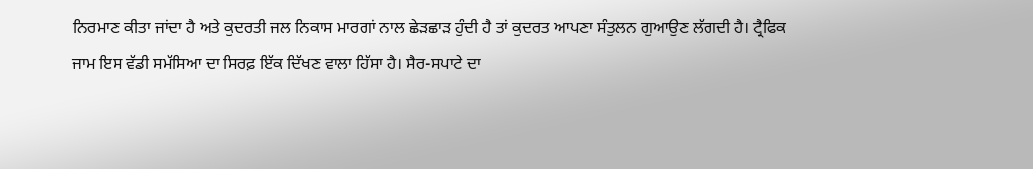ਨਿਰਮਾਣ ਕੀਤਾ ਜਾਂਦਾ ਹੈ ਅਤੇ ਕੁਦਰਤੀ ਜਲ ਨਿਕਾਸ ਮਾਰਗਾਂ ਨਾਲ ਛੇੜਛਾੜ ਹੁੰਦੀ ਹੈ ਤਾਂ ਕੁਦਰਤ ਆਪਣਾ ਸੰਤੁਲਨ ਗੁਆਉਣ ਲੱਗਦੀ ਹੈ। ਟ੍ਰੈਫਿਕ ਜਾਮ ਇਸ ਵੱਡੀ ਸਮੱਸਿਆ ਦਾ ਸਿਰਫ਼ ਇੱਕ ਦਿੱਖਣ ਵਾਲਾ ਹਿੱਸਾ ਹੈ। ਸੈਰ-ਸਪਾਟੇ ਦਾ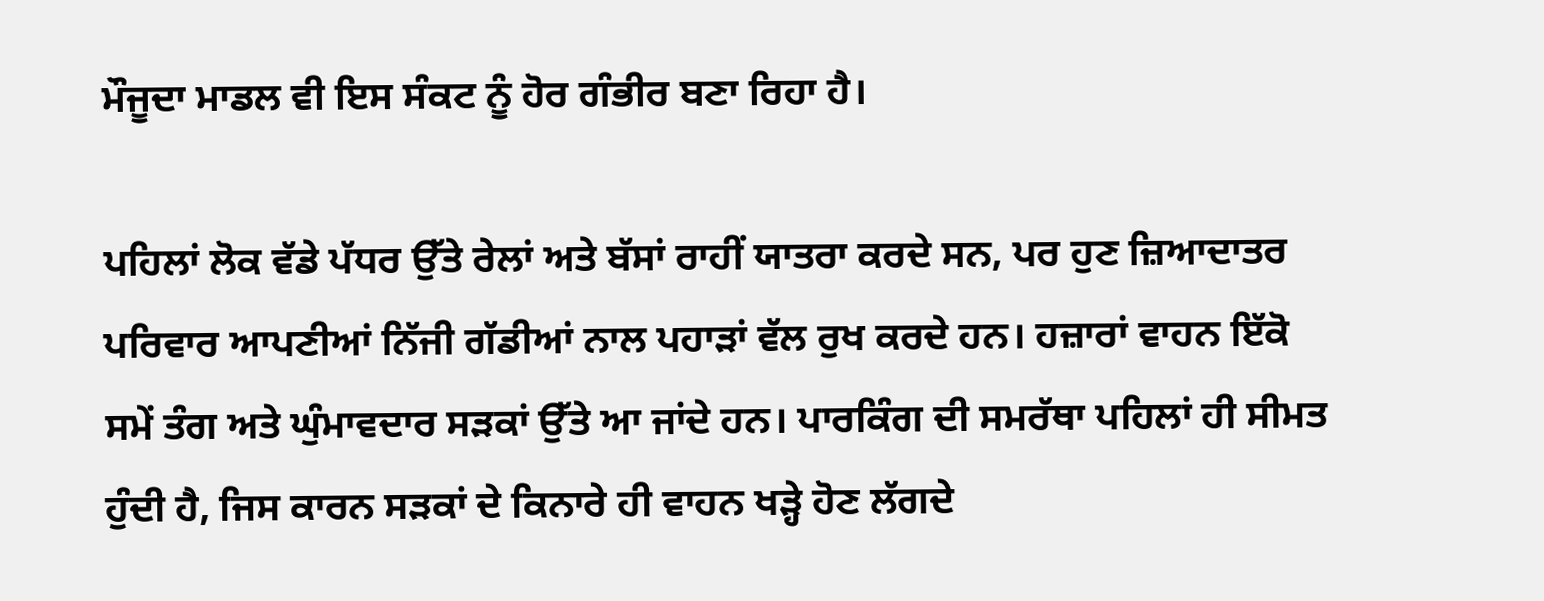ਮੌਜੂਦਾ ਮਾਡਲ ਵੀ ਇਸ ਸੰਕਟ ਨੂੰ ਹੋਰ ਗੰਭੀਰ ਬਣਾ ਰਿਹਾ ਹੈ।

ਪਹਿਲਾਂ ਲੋਕ ਵੱਡੇ ਪੱਧਰ ਉੱਤੇ ਰੇਲਾਂ ਅਤੇ ਬੱਸਾਂ ਰਾਹੀਂ ਯਾਤਰਾ ਕਰਦੇ ਸਨ, ਪਰ ਹੁਣ ਜ਼ਿਆਦਾਤਰ ਪਰਿਵਾਰ ਆਪਣੀਆਂ ਨਿੱਜੀ ਗੱਡੀਆਂ ਨਾਲ ਪਹਾੜਾਂ ਵੱਲ ਰੁਖ ਕਰਦੇ ਹਨ। ਹਜ਼ਾਰਾਂ ਵਾਹਨ ਇੱਕੋ ਸਮੇਂ ਤੰਗ ਅਤੇ ਘੁੰਮਾਵਦਾਰ ਸੜਕਾਂ ਉੱਤੇ ਆ ਜਾਂਦੇ ਹਨ। ਪਾਰਕਿੰਗ ਦੀ ਸਮਰੱਥਾ ਪਹਿਲਾਂ ਹੀ ਸੀਮਤ ਹੁੰਦੀ ਹੈ, ਜਿਸ ਕਾਰਨ ਸੜਕਾਂ ਦੇ ਕਿਨਾਰੇ ਹੀ ਵਾਹਨ ਖੜ੍ਹੇ ਹੋਣ ਲੱਗਦੇ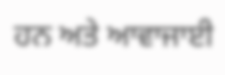ਹਨ ਅਤੇ ਆਵਾਜਾਈ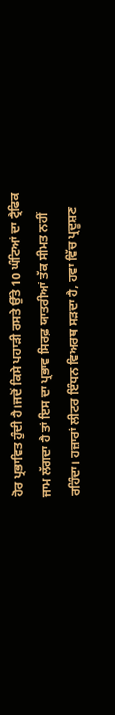ਹੋਰ ਪ੍ਰਭਾਵਿਤ ਹੁੰਦੀ ਹੈ।ਜਦੋਂ ਕਿਸੇ ਪਹਾੜੀ ਰਸਤੇ ਉੱਤੇ 10 ਘੰਟਿਆਂ ਦਾ ਟ੍ਰੈਫਿਕ ਜਾਮ ਲੱਗਦਾ ਹੈ ਤਾਂ ਇਸ ਦਾ ਪ੍ਰਭਾਵ ਸਿਰਫ਼ ਯਾਤਰੀਆਂ ਤੱਕ ਸੀਮਤ ਨਹੀਂ ਰਹਿੰਦਾ। ਹਜ਼ਾਰਾਂ ਲੀਟਰ ਇੰਧਨ ਵਿਅਰਥ ਸੜਦਾ ਹੈ, ਹਵਾ ਵਿੱਚ ਪ੍ਰਦੂਸ਼ਣ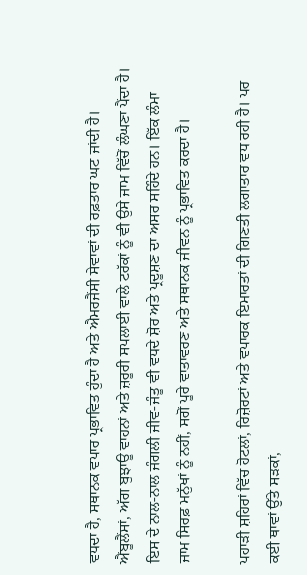ਵਧਦਾ ਹੈ, ਸਥਾਨਕ ਵਪਾਰ ਪ੍ਰਭਾਵਿਤ ਹੁੰਦਾ ਹੈ ਅਤੇ ਐਮਰਜੈਂਸੀ ਸੇਵਾਵਾਂ ਦੀ ਰਫ਼ਤਾਰ ਘਟ ਜਾਂਦੀ ਹੈ। ਐਂਬੂਲੈਂਸਾਂ, ਅੱਗ ਬੁਝਾਊ ਵਾਹਨਾਂ ਅਤੇ ਜ਼ਰੂਰੀ ਸਪਲਾਈ ਵਾਲੇ ਟਰੱਕਾਂ ਨੂੰ ਵੀ ਉਸੇ ਜਾਮ ਵਿੱਚੋਂ ਲੰਘਣਾ ਪੈਂਦਾ ਹੈ। ਇਸ ਦੇ ਨਾਲ-ਨਾਲ ਜੰਗਲੀ ਜੀਵ-ਜੰਤੂ ਵੀ ਵਧਦੇ ਸ਼ੋਰ ਅਤੇ ਪ੍ਰਦੂਸ਼ਣ ਦਾ ਅਸਰ ਸਹਿੰਦੇ ਹਨ। ਇੱਕ ਲੰਮਾ ਜਾਮ ਸਿਰਫ਼ ਮਨੁੱਖਾਂ ਨੂੰ ਨਹੀਂ, ਸਗੋਂ ਪੂਰੇ ਵਾਤਾਵਰਣ ਅਤੇ ਸਥਾਨਕ ਜੀਵਨ ਨੂੰ ਪ੍ਰਭਾਵਿਤ ਕਰਦਾ ਹੈ।

ਪਹਾੜੀ ਸ਼ਹਿਰਾਂ ਵਿੱਚ ਹੋਟਲਾਂ, ਰਿਜ਼ੋਰਟਾਂ ਅਤੇ ਵਪਾਰਕ ਇਮਾਰਤਾਂ ਦੀ ਗਿਣਤੀ ਲਗਾਤਾਰ ਵਧ ਰਹੀ ਹੈ। ਪਰ ਕਈ ਥਾਵਾਂ ਉੱਤੇ ਸੜਕਾਂ,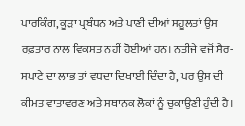ਪਾਰਕਿੰਗ, ਕੂੜਾ ਪ੍ਰਬੰਧਨ ਅਤੇ ਪਾਣੀ ਦੀਆਂ ਸਹੂਲਤਾਂ ਉਸ ਰਫ਼ਤਾਰ ਨਾਲ ਵਿਕਸਤ ਨਹੀਂ ਹੋਈਆਂ ਹਨ। ਨਤੀਜੇ ਵਜੋਂ ਸੈਰ-ਸਪਾਟੇ ਦਾ ਲਾਭ ਤਾਂ ਵਧਦਾ ਦਿਖਾਈ ਦਿੰਦਾ ਹੈ, ਪਰ ਉਸ ਦੀ ਕੀਮਤ ਵਾਤਾਵਰਣ ਅਤੇ ਸਥਾਨਕ ਲੋਕਾਂ ਨੂੰ ਚੁਕਾਉਣੀ ਹੁੰਦੀ ਹੈ।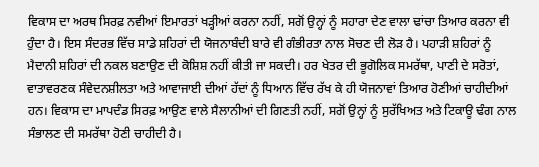ਵਿਕਾਸ ਦਾ ਅਰਥ ਸਿਰਫ਼ ਨਵੀਆਂ ਇਮਾਰਤਾਂ ਖੜ੍ਹੀਆਂ ਕਰਨਾ ਨਹੀਂ, ਸਗੋਂ ਉਨ੍ਹਾਂ ਨੂੰ ਸਹਾਰਾ ਦੇਣ ਵਾਲਾ ਢਾਂਚਾ ਤਿਆਰ ਕਰਨਾ ਵੀ ਹੁੰਦਾ ਹੈ। ਇਸ ਸੰਦਰਭ ਵਿੱਚ ਸਾਡੇ ਸ਼ਹਿਰਾਂ ਦੀ ਯੋਜਨਾਬੰਦੀ ਬਾਰੇ ਵੀ ਗੰਭੀਰਤਾ ਨਾਲ ਸੋਚਣ ਦੀ ਲੋੜ ਹੈ। ਪਹਾੜੀ ਸ਼ਹਿਰਾਂ ਨੂੰ ਮੈਦਾਨੀ ਸ਼ਹਿਰਾਂ ਦੀ ਨਕਲ ਬਣਾਉਣ ਦੀ ਕੋਸ਼ਿਸ਼ ਨਹੀਂ ਕੀਤੀ ਜਾ ਸਕਦੀ। ਹਰ ਖੇਤਰ ਦੀ ਭੂਗੋਲਿਕ ਸਮਰੱਥਾ, ਪਾਣੀ ਦੇ ਸਰੋਤਾਂ, ਵਾਤਾਵਰਣਕ ਸੰਵੇਦਨਸ਼ੀਲਤਾ ਅਤੇ ਆਵਾਜਾਈ ਦੀਆਂ ਹੱਦਾਂ ਨੂੰ ਧਿਆਨ ਵਿੱਚ ਰੱਖ ਕੇ ਹੀ ਯੋਜਨਾਵਾਂ ਤਿਆਰ ਹੋਣੀਆਂ ਚਾਹੀਦੀਆਂ ਹਨ। ਵਿਕਾਸ ਦਾ ਮਾਪਦੰਡ ਸਿਰਫ਼ ਆਉਣ ਵਾਲੇ ਸੈਲਾਨੀਆਂ ਦੀ ਗਿਣਤੀ ਨਹੀਂ, ਸਗੋਂ ਉਨ੍ਹਾਂ ਨੂੰ ਸੁਰੱਖਿਅਤ ਅਤੇ ਟਿਕਾਊ ਢੰਗ ਨਾਲ ਸੰਭਾਲਣ ਦੀ ਸਮਰੱਥਾ ਹੋਣੀ ਚਾਹੀਦੀ ਹੈ।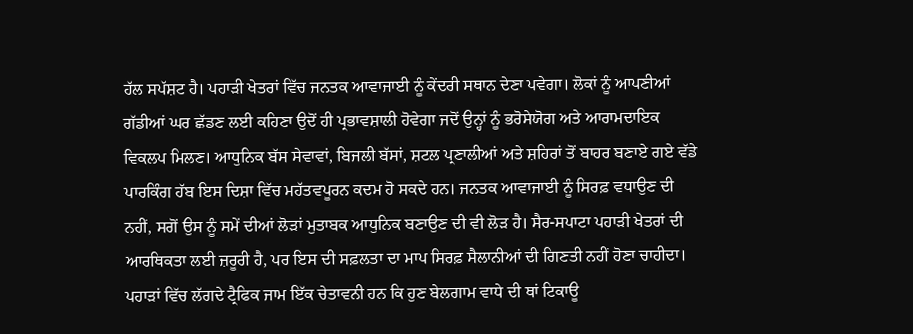ਹੱਲ ਸਪੱਸ਼ਟ ਹੈ। ਪਹਾੜੀ ਖੇਤਰਾਂ ਵਿੱਚ ਜਨਤਕ ਆਵਾਜਾਈ ਨੂੰ ਕੇਂਦਰੀ ਸਥਾਨ ਦੇਣਾ ਪਵੇਗਾ। ਲੋਕਾਂ ਨੂੰ ਆਪਣੀਆਂ ਗੱਡੀਆਂ ਘਰ ਛੱਡਣ ਲਈ ਕਹਿਣਾ ਉਦੋਂ ਹੀ ਪ੍ਰਭਾਵਸ਼ਾਲੀ ਹੋਵੇਗਾ ਜਦੋਂ ਉਨ੍ਹਾਂ ਨੂੰ ਭਰੋਸੇਯੋਗ ਅਤੇ ਆਰਾਮਦਾਇਕ ਵਿਕਲਪ ਮਿਲਣ। ਆਧੁਨਿਕ ਬੱਸ ਸੇਵਾਵਾਂ, ਬਿਜਲੀ ਬੱਸਾਂ, ਸ਼ਟਲ ਪ੍ਰਣਾਲੀਆਂ ਅਤੇ ਸ਼ਹਿਰਾਂ ਤੋਂ ਬਾਹਰ ਬਣਾਏ ਗਏ ਵੱਡੇ ਪਾਰਕਿੰਗ ਹੱਬ ਇਸ ਦਿਸ਼ਾ ਵਿੱਚ ਮਹੱਤਵਪੂਰਨ ਕਦਮ ਹੋ ਸਕਦੇ ਹਨ। ਜਨਤਕ ਆਵਾਜਾਈ ਨੂੰ ਸਿਰਫ਼ ਵਧਾਉਣ ਦੀ ਨਹੀਂ, ਸਗੋਂ ਉਸ ਨੂੰ ਸਮੇਂ ਦੀਆਂ ਲੋੜਾਂ ਮੁਤਾਬਕ ਆਧੁਨਿਕ ਬਣਾਉਣ ਦੀ ਵੀ ਲੋੜ ਹੈ। ਸੈਰ-ਸਪਾਟਾ ਪਹਾੜੀ ਖੇਤਰਾਂ ਦੀ ਆਰਥਿਕਤਾ ਲਈ ਜ਼ਰੂਰੀ ਹੈ, ਪਰ ਇਸ ਦੀ ਸਫ਼ਲਤਾ ਦਾ ਮਾਪ ਸਿਰਫ਼ ਸੈਲਾਨੀਆਂ ਦੀ ਗਿਣਤੀ ਨਹੀਂ ਹੋਣਾ ਚਾਹੀਦਾ। ਪਹਾੜਾਂ ਵਿੱਚ ਲੱਗਦੇ ਟ੍ਰੈਫਿਕ ਜਾਮ ਇੱਕ ਚੇਤਾਵਨੀ ਹਨ ਕਿ ਹੁਣ ਬੇਲਗਾਮ ਵਾਧੇ ਦੀ ਥਾਂ ਟਿਕਾਊ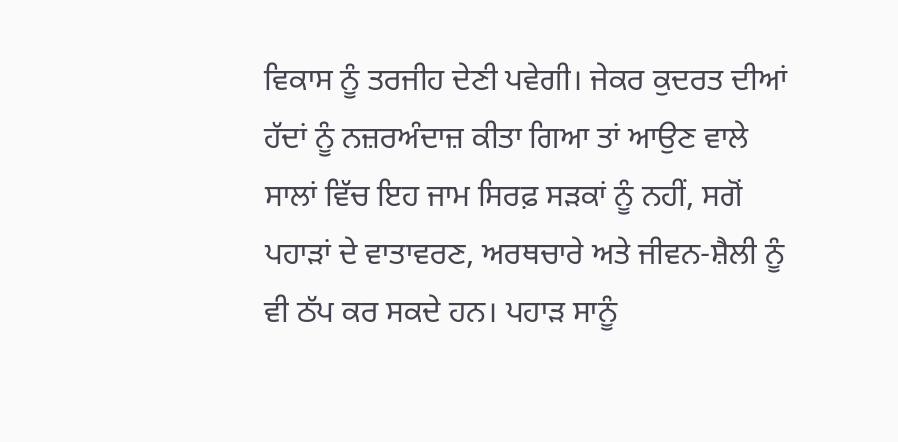ਵਿਕਾਸ ਨੂੰ ਤਰਜੀਹ ਦੇਣੀ ਪਵੇਗੀ। ਜੇਕਰ ਕੁਦਰਤ ਦੀਆਂ ਹੱਦਾਂ ਨੂੰ ਨਜ਼ਰਅੰਦਾਜ਼ ਕੀਤਾ ਗਿਆ ਤਾਂ ਆਉਣ ਵਾਲੇ ਸਾਲਾਂ ਵਿੱਚ ਇਹ ਜਾਮ ਸਿਰਫ਼ ਸੜਕਾਂ ਨੂੰ ਨਹੀਂ, ਸਗੋਂ ਪਹਾੜਾਂ ਦੇ ਵਾਤਾਵਰਣ, ਅਰਥਚਾਰੇ ਅਤੇ ਜੀਵਨ-ਸ਼ੈਲੀ ਨੂੰ ਵੀ ਠੱਪ ਕਰ ਸਕਦੇ ਹਨ। ਪਹਾੜ ਸਾਨੂੰ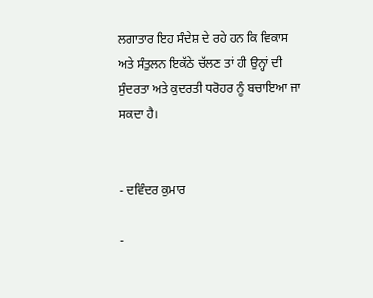ਲਗਾਤਾਰ ਇਹ ਸੰਦੇਸ਼ ਦੇ ਰਹੇ ਹਨ ਕਿ ਵਿਕਾਸ ਅਤੇ ਸੰਤੁਲਨ ਇਕੱਠੇ ਚੱਲਣ ਤਾਂ ਹੀ ਉਨ੍ਹਾਂ ਦੀ ਸੁੰਦਰਤਾ ਅਤੇ ਕੁਦਰਤੀ ਧਰੋਹਰ ਨੂੰ ਬਚਾਇਆ ਜਾ ਸਕਦਾ ਹੈ।


- ਦਵਿੰਦਰ ਕੁਮਾਰ

-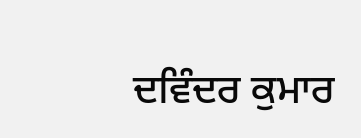ਦਵਿੰਦਰ ਕੁਮਾਰ